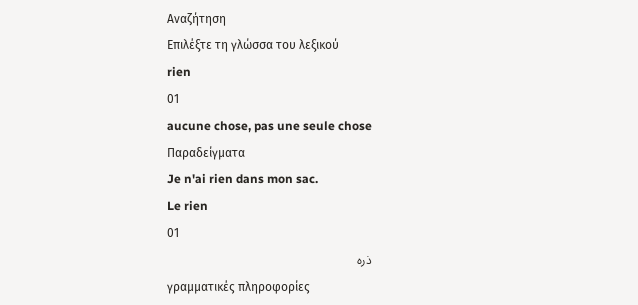Αναζήτηση
Επιλέξτε τη γλώσσα του λεξικού
rien
01
aucune chose, pas une seule chose
Παραδείγματα
Je n'ai rien dans mon sac.
Le rien
01
ذره
γραμματικές πληροφορίες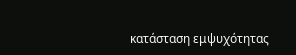κατάσταση εμψυχότητας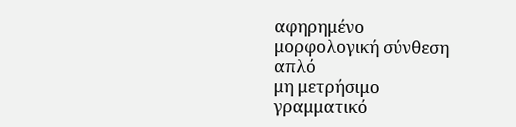αφηρημένο
μορφολογική σύνθεση
απλό
μη μετρήσιμο
γραμματικό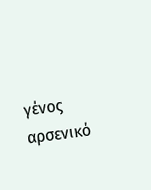γένος
αρσενικό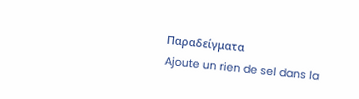Παραδείγματα
Ajoute un rien de sel dans la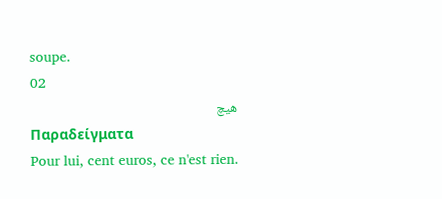soupe.
02
هیچ
Παραδείγματα
Pour lui, cent euros, ce n'est rien.